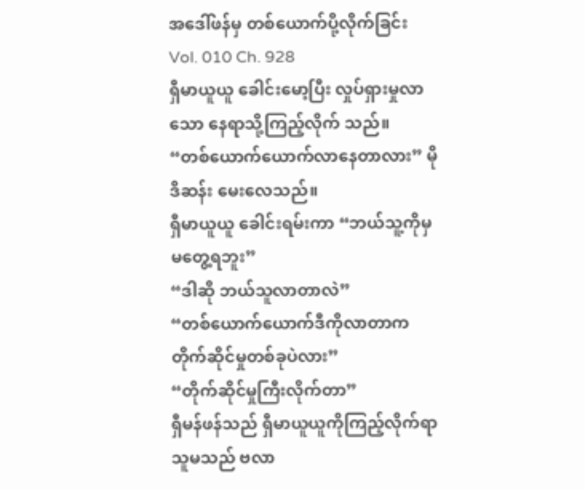အဒေါ်ဖန်မှ တစ်ယောက်ပို့လိုက်ခြင်း
Vol. 010 Ch. 928
ရှီမာယူယူ ခေါင်းမော့ပြီး လှုပ်ရှားမှုလာသော နေရာသို့ကြည့်လိုက် သည်။
“တစ်ယောက်ယောက်လာနေတာလား” မိုဒိဆန်း မေးလေသည်။
ရှီမာယူယူ ခေါင်းရမ်းကာ “ဘယ်သူ့ကိုမှ မတွေ့ရဘူး”
“ဒါဆို ဘယ်သူလာတာလဲ”
“တစ်ယောက်ယောက်ဒီကိုလာတာက တိုက်ဆိုင်မှုတစ်ခုပဲလား”
“တိုက်ဆိုင်မှုကြီးလိုက်တာ”
ရှီမန်ဖန်သည် ရှီမာယူယူကိုကြည့်လိုက်ရာ သူမသည် ဗလာ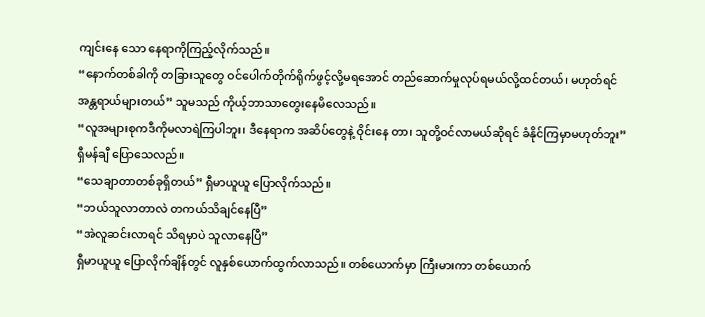ကျင်းနေ သော နေရာကိုကြည့်လိုက်သည်။
“နောက်တစ်ခါကို တခြားသူတွေ ဝင်ပေါက်တိုက်ရိုက်ဖွင့်လို့မရအောင် တည်ဆောက်မှုလုပ်ရမယ်လို့ထင်တယ်၊ မဟုတ်ရင် အန္တရာယ်များတယ်” သူမသည် ကိုယ့်ဘာသာတွေးနေမိလေသည်။
“လူအများစုကဒီကိုမလာရဲကြပါဘူး၊ ဒီနေရာက အဆိပ်တွေနဲ့ ဝိုင်းနေ တာ၊ သူတို့ဝင်လာမယ်ဆိုရင် ခံနိုင်ကြမှာမဟုတ်ဘူး” ရှီမန်ချီ ပြောသေလည်။
“သေချာတာတစ်ခုရှိတယ်” ရှီမာယူယူ ပြောလိုက်သည်။
“ဘယ်သူလာတာလဲ တကယ်သိချင်နေပြီ”
“အဲလူဆင်းလာရင် သိရမှာပဲ သူလာနေပြီ”
ရှီမာယူယူ ပြောလိုက်ချိန်တွင် လူနှစ်ယောက်ထွက်လာသည်။ တစ်ယောက်မှာ ကြီးမားကာ တစ်ယောက်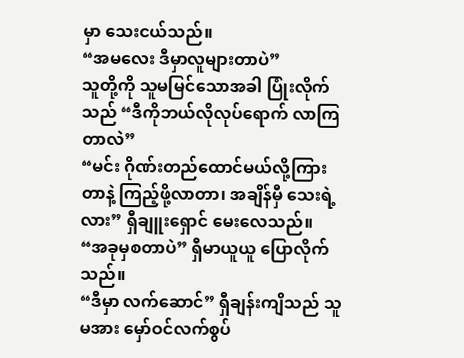မှာ သေးငယ်သည်။
“အမလေး ဒီမှာလူများတာပဲ”
သူတို့ကို သူမမြင်သောအခါ ပြုံးလိုက်သည် “ဒီကိုဘယ်လိုလုပ်ရောက် လာကြတာလဲ”
“မင်း ဂိုဏ်းတည်ထောင်မယ်လို့ကြားတာနဲ့ ကြည့်ဖို့လာတာ၊ အချိန်မှီ သေးရဲ့လား” ရှီချူးရှောင် မေးလေသည်။
“အခုမှစတာပဲ” ရှီမာယူယူ ပြောလိုက်သည်။
“ဒီမှာ လက်ဆောင်” ရှီချန်းကျိသည် သူမအား မှော်ဝင်လက်စွပ်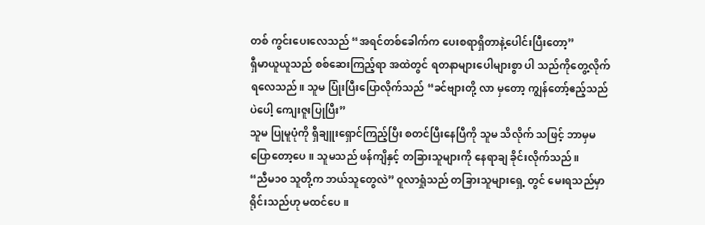တစ် ကွင်းပေးလေသည် “အရင်တစ်ခေါက်က ပေးစရာရှိတာနဲ့ပေါင်းပြီးတော့”
ရှီမာယူယူသည် စစ်ဆေးကြည့်ရာ အထဲတွင် ရတနာများပေါများစွာ ပါ သည်ကိုတွေ့လိုက်ရလေသည်။ သူမ ပြုံးပြီးပြောလိုက်သည် “ခင်ဗျားတို့ လာ မှတော့ ကျွန်တော့်ဧည့်သည်ပဲပေါ့ ကျေးဇူးပြုပြီး”
သူမ ပြုမူပုံကို ရှီချူးရှောင်ကြည့်ပြီး စတင်ပြီးနေပြီကို သူမ သိလိုက် သဖြင့် ဘာမှမပြောတော့ပေ။ သူမသည် ဖန်ကျိနှင့် တခြားသူများကို နေရာချ ခိုင်းလိုက်သည်။
“ညီမ၁၀ သူတို့က ဘယ်သူတွေလဲ” ဝူလာရှုံသည် တခြားသူများရှေ့ တွင် မေးရသည်မှာ ရိုင်းသည်ဟု မထင်ပေ။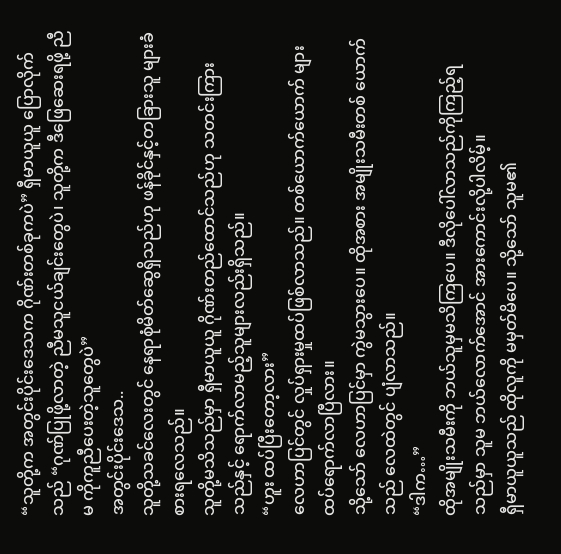“သူတို့က အတွင်းပိုင်းဒေသက ဂိုဏ်းတစ်ခုကပဲ” ရှီမာယူယူ ပြောလိုက် သည် “ဂုဏ်ပြုဖို့လာတဲ့ ညီမသူငယ်ချင်းတွေပဲ၊ သူတို့က ဒီဖြေဆေးရဖို့ ညီမ ကိုကူညီပေးတဲ့သူတွေပဲ”
အတွင်းပိုင်းဒေသ..
သူတို့သခင်လေးတွင် နေရာစုံမိတ်ဆွေရှိသည်ဟု ဖန်ခိုင်နှင့်တခြားသူ များခံစားရလေသည်။
သူတို့မသိသည်မှာ ရှီမာယူယူ ဂိုဏ်းတည်ထောင်သည်ဟု သတင်းကြား သည်နှင့် ရောက်လာမည့်သူများလည်းရှိသည်။
“ဟူး ထပ်ပြီးတော့လား”
လေဟာပြင်တွင် လှုပ်ရှားမှုထပ်ဖြစ်လာသည်။ တစ်ယောက်ယောက် များထပ်ရောက်လာပြီလား။
သို့သော် လေဟာပြင်မှာ ကွဲမသွားပေ။ ထိုအစား အမျိုးသမီးတစ် ယောက်သည် လေထဲတွင် ပျံလာသည်။
“ဒါက…”
ထိုအမျိုးသမီးကို ဘယ်သူမှမသိကြပေ။ ဒီလိုပေါ်လာသည်ကိုကြည့်ရ သည်မှာ သူမ ဘယ်လောက်အောင် အားကောင်းလို့ပါလိမ့်။
ရှီမာယူယူသည် ထိုလူကို မမှတ်မိပေ။ သို့သော် သူမ၏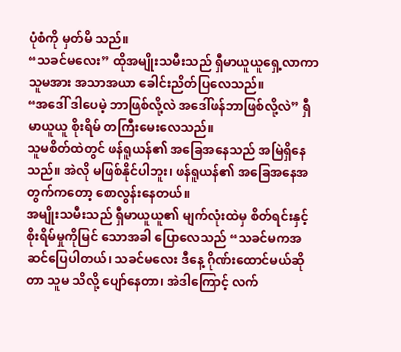ပုံစံကို မှတ်မိ သည်။
“သခင်မလေး” ထိုအမျိုးသမီးသည် ရှီမာယူယူရှေ့လာကာ သူမအား အသာအယာ ခေါင်းညိတ်ပြလေသည်။
“အဒေါ် ဒါပေမဲ့ ဘာဖြစ်လို့လဲ အဒေါ်ဖန်ဘာဖြစ်လို့လဲ” ရှီမာယူယူ စိုးရိမ် တကြီးမေးလေသည်။
သူမစိတ်ထဲတွင် ဖန်ရူယန်၏ အခြေအနေသည် အမြဲရှိနေသည်။ အဲလို မဖြစ်နိုင်ပါဘူး၊ ဖန်ရူယန်၏ အခြေအနေအတွက်ကတော့ စောလွန်းနေတယ်။
အမျိုးသမီးသည် ရှီမာယူယူ၏ မျက်လုံးထဲမှ စိတ်ရင်းနှင့် စိုးရိမ်မှုကိုမြင် သောအခါ ပြောလေသည် “သခင်မကအဆင်ပြေပါတယ်၊ သခင်မလေး ဒီနေ့ ဂိုဏ်းထောင်မယ်ဆိုတာ သူမ သိလို့ ပျော်နေတာ၊ အဲဒါကြောင့် လက်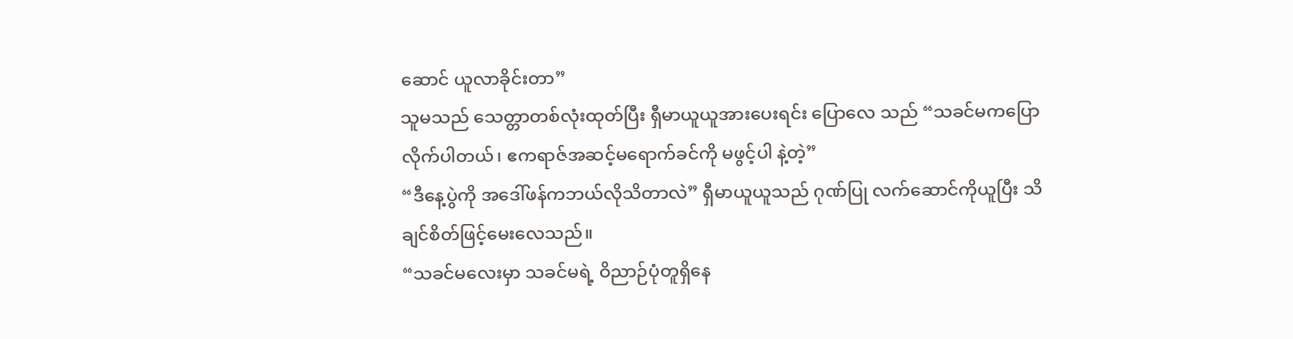ဆောင် ယူလာခိုင်းတာ”
သူမသည် သေတ္တာတစ်လုံးထုတ်ပြီး ရှီမာယူယူအားပေးရင်း ပြောလေ သည် “သခင်မကပြောလိုက်ပါတယ်၊ ဧကရာဇ်အဆင့်မရောက်ခင်ကို မဖွင့်ပါ နဲ့တဲ့”
“ဒီနေ့ပွဲကို အဒေါ်ဖန်ကဘယ်လိုသိတာလဲ” ရှီမာယူယူသည် ဂုဏ်ပြု လက်ဆောင်ကိုယူပြီး သိချင်စိတ်ဖြင့်မေးလေသည်။
“သခင်မလေးမှာ သခင်မရဲ့ ဝိညာဉ်ပုံတူရှိနေ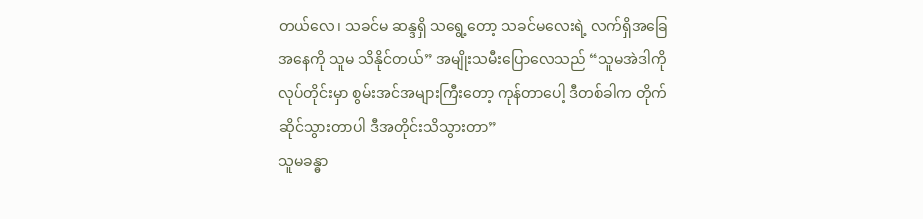တယ်လေ၊ သခင်မ ဆန္ဒရှိ သရွေ့တော့ သခင်မလေးရဲ့ လက်ရှိအခြေအနေကို သူမ သိနိုင်တယ်” အမျိုးသမီးပြောလေသည် “သူမအဲဒါကိုလုပ်တိုင်းမှာ စွမ်းအင်အများကြီးတော့ ကုန်တာပေါ့ ဒီတစ်ခါက တိုက်ဆိုင်သွားတာပါ ဒီအတိုင်းသိသွားတာ”
သူမခန္ဓာ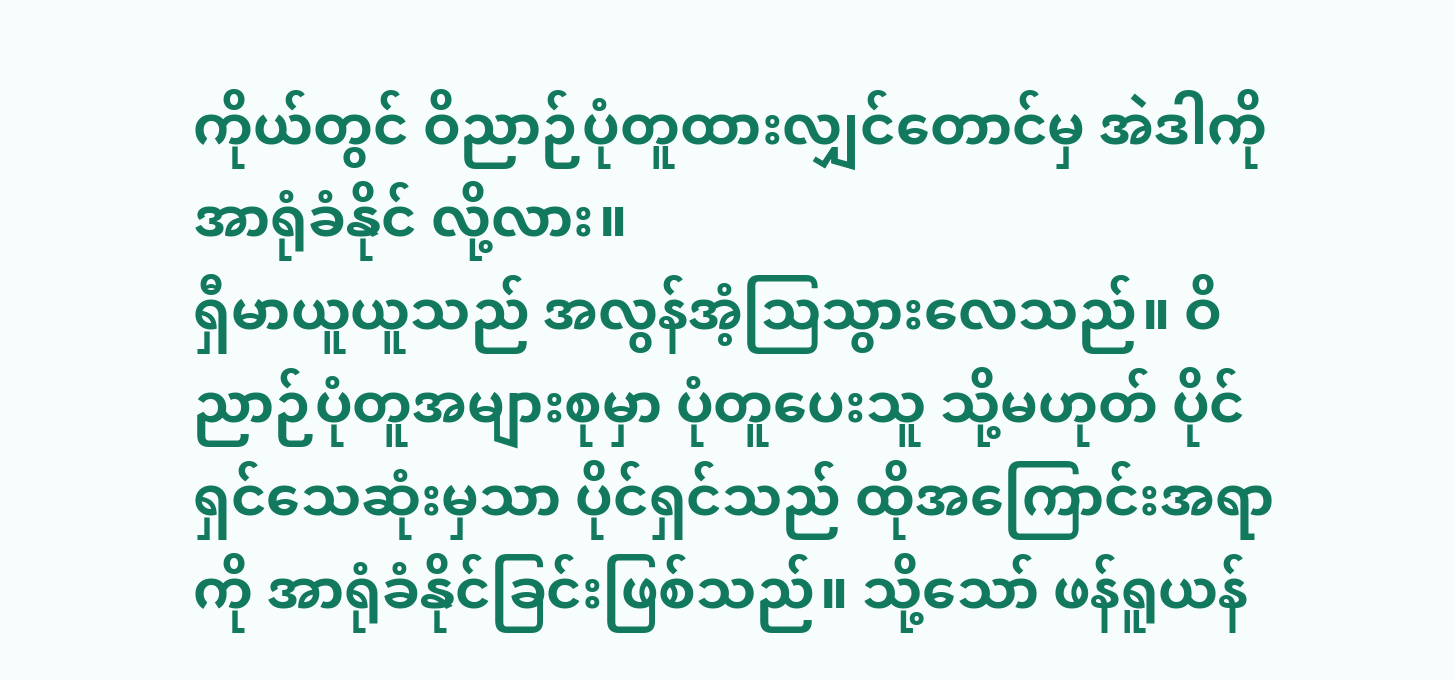ကိုယ်တွင် ဝိညာဉ်ပုံတူထားလျှင်တောင်မှ အဲဒါကို အာရုံခံနိုင် လို့လား။
ရှီမာယူယူသည် အလွန်အံ့သြသွားလေသည်။ ဝိညာဉ်ပုံတူအများစုမှာ ပုံတူပေးသူ သို့မဟုတ် ပိုင်ရှင်သေဆုံးမှသာ ပိုင်ရှင်သည် ထိုအကြောင်းအရာ ကို အာရုံခံနိုင်ခြင်းဖြစ်သည်။ သို့သော် ဖန်ရူယန်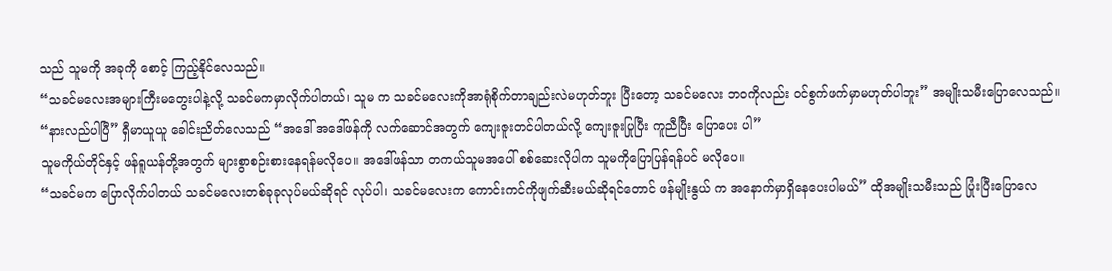သည် သူမကို အခုကို စောင့် ကြည့်နိုင်လေသည်။
“သခင်မလေးအများကြီးမတွေးပါနဲ့လို့ သခင်မကမှာလိုက်ပါတယ်၊ သူမ က သခင်မလေးကိုအာရုံစိုက်တာချည်းလဲမဟုတ်ဘူး ပြီးတော့ သခင်မလေး ဘဝကိုလည်း ဝင်စွက်ဖက်မှာမဟုတ်ပါဘူး” အမျိုးသမီးပြောလေသည်။
“နားလည်ပါပြီ” ရှီမာယူယူ ခေါင်းညိတ်လေသည် “အဒေါ် အဒေါ်ဖန်ကို လက်ဆောင်အတွက် ကျေးဇူးတင်ပါတယ်လို့ ကျေးဇူးပြုပြီး ကူညီပြီး ပြောပေး ပါ”
သူမကိုယ်တိုင်နှင့် ဖန်ရူယန်တို့အတွက် များစွာစဉ်းစားနေရန်မလိုပေ။ အဒေါ်ဖန်သာ တကယ်သူမအပေါ် စစ်ဆေးလိုပါက သူမကိုပြောပြန်ရန်ပင် မလိုပေ။
“သခင်မက ပြောလိုက်ပါတယ် သခင်မလေးတစ်ခုခုလုပ်မယ်ဆိုရင် လုပ်ပါ၊ သခင်မလေးက ကောင်းကင်ကိုဖျက်ဆီးမယ်ဆိုရင်တောင် ဖန်မျိုးနွယ် က အနောက်မှာရှိနေပေးပါမယ်” ထိုအမျိုးသမီးသည် ပြုံးပြီးပြောလေ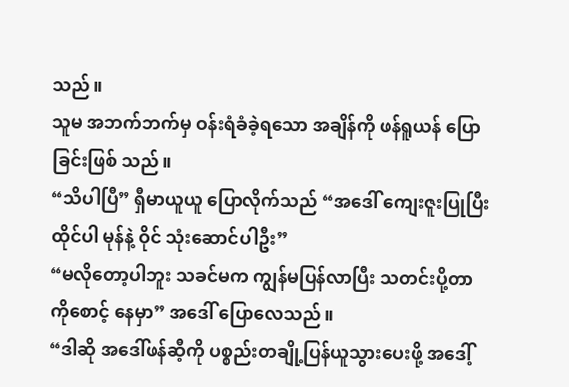သည်။
သူမ အဘက်ဘက်မှ ဝန်းရံခံခဲ့ရသော အချိန်ကို ဖန်ရူယန် ပြောခြင်းဖြစ် သည်။
“သိပါပြီ” ရှီမာယူယူ ပြောလိုက်သည် “အဒေါ် ကျေးဇူးပြုပြီးထိုင်ပါ မုန်နဲ့ ဝိုင် သုံးဆောင်ပါဦး”
“မလိုတော့ပါဘူး သခင်မက ကျွန်မပြန်လာပြီး သတင်းပို့တာကိုစောင့် နေမှာ” အဒေါ် ပြောလေသည်။
“ဒါဆို အဒေါ်ဖန်ဆီ့ကို ပစ္စည်းတချို့ပြန်ယူသွားပေးဖို့ အဒေါ့်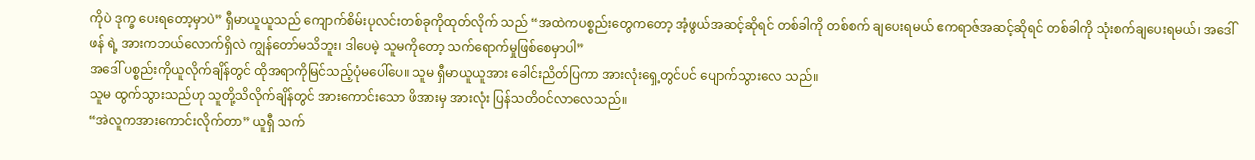ကိုပဲ ဒုက္ခ ပေးရတော့မှာပဲ” ရှီမာယူယူသည် ကျောက်စိမ်းပုလင်းတစ်ခုကိုထုတ်လိုက် သည် “အထဲကပစ္စည်းတွေကတော့ အံ့ဖွယ်အဆင့်ဆိုရင် တစ်ခါကို တစ်စက် ချပေးရမယ် ဧကရာဇ်အဆင့်ဆိုရင် တစ်ခါကို သုံးစက်ချပေးရမယ်၊ အဒေါ်ဖန် ရဲ့ အားကဘယ်လောက်ရှိလဲ ကျွန်တော်မသိဘူး၊ ဒါပေမဲ့ သူမကိုတော့ သက်ရောက်မှုဖြစ်စေမှာပါ”
အဒေါ် ပစ္စည်းကိုယူလိုက်ချိန်တွင် ထိုအရာကိုမြင်သည့်ပုံမပေါ်ပေ။ သူမ ရှီမာယူယူအား ခေါင်းညိတ်ပြကာ အားလုံးရှေ့တွင်ပင် ပျောက်သွားလေ သည်။
သူမ ထွက်သွားသည်ဟု သူတို့သိလိုက်ချိန်တွင် အားကောင်းသော ဖိအားမှ အားလုံး ပြန်သတိဝင်လာလေသည်။
“အဲလူကအားကောင်းလိုက်တာ” ယူရှီ သက်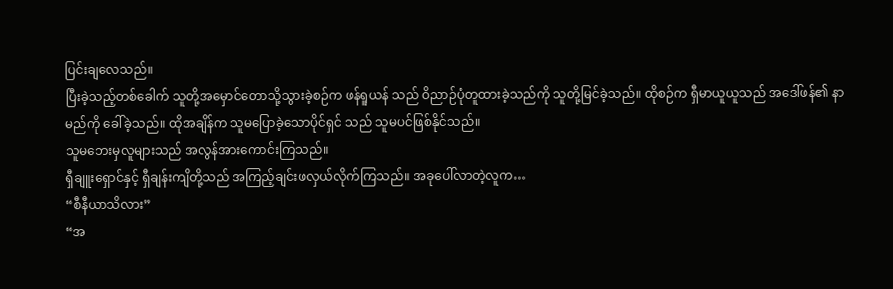ပြင်းချလေသည်။
ပြီးခဲ့သည့်တစ်ခေါက် သူတို့အမှောင်တောသို့သွားခဲ့စဉ်က ဖန်ရူယန် သည် ဝိညာဉ်ပုံတူထားခဲ့သည်ကို သူတို့မြင်ခဲ့သည်။ ထိုစဉ်က ရှီမာယူယူသည် အဒေါ်ဖန်၏ နာမည်ကို ခေါ်ခဲ့သည်။ ထိုအချိန်က သူမပြောခဲ့သောပိုင်ရှင် သည် သူမပင်ဖြစ်နိုင်သည်။
သူမဘေးမှလူများသည် အလွန်အားကောင်းကြသည်။
ရှီချူးရှောင်နှင့် ရှီချန်းကျိတို့သည် အကြည့်ချင်းဖလှယ်လိုက်ကြသည်။ အခုပေါ်လာတဲ့လူက…
“စီနီယာသိလား”
“အ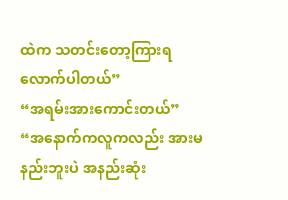ထဲက သတင်းတော့ကြားရလောက်ပါတယ်”
“အရမ်းအားကောင်းတယ်”
“အနောက်ကလူကလည်း အားမနည်းဘူးပဲ အနည်းဆုံး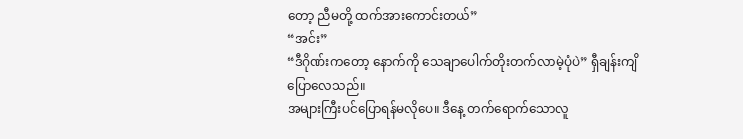တော့ ညီမတို့ ထက်အားကောင်းတယ်”
“အင်း”
“ဒီဂိုဏ်းကတော့ နောက်ကို သေချာပေါက်တိုးတက်လာမဲ့ပုံပဲ” ရှီချန်းကျိ ပြောလေသည်။
အများကြီးပင်ပြောရန်မလိုပေ။ ဒီနေ့ တက်ရောက်သောလူ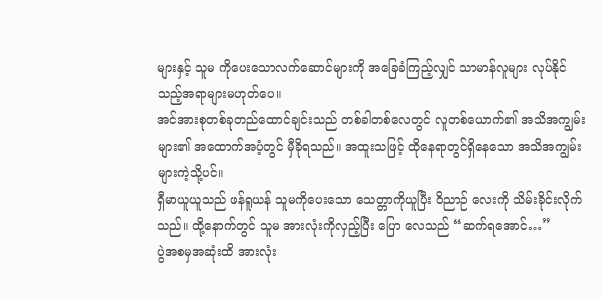များနှင့် သူမ ကိုပေးသောလက်ဆောင်များကို အခြေခံကြည့်လျှင် သာမာန်လူများ လုပ်နိုင် သည့်အရာများမဟုတ်ပေ။
အင်အားစုတစ်ခုတည်ထောင်ချင်းသည် တစ်ခါတစ်လေတွင် လူတစ်ယောက်၏ အသိအကျွမ်းများ၏ အထောက်အပံ့တွင် မှီခိုရသည်။ အထူးသဖြင့် ထိုနေရာတွင်ရှိနေသော အသိအကျွမ်းများကဲ့သို့ပင်။
ရှီမာယူယူသည် ဖန်ရူယန် သူမကိုပေးသော သေတ္တာကိုယူပြီး ဝိညာဉ် လေးကို သိမ်းခိုင်းလိုက်သည်။ ထို့နောက်တွင် သူမ အားလုံးကိုလှည့်ပြီး ပြော လေသည် “ဆက်ရအောင်…”
ပွဲအစမှအဆုံးထိ အားလုံး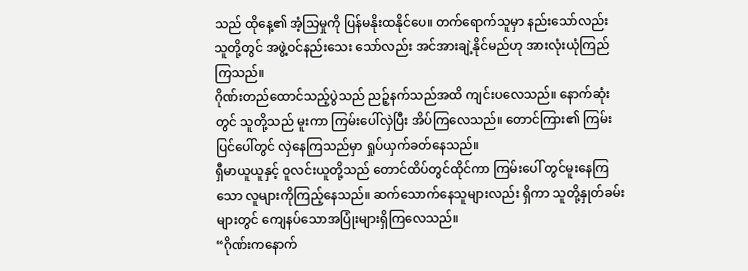သည် ထိုနေ့၏ အံ့သြမှုကို ပြန်မနိုးထနိုင်ပေ။ တက်ရောက်သူမှာ နည်းသော်လည်း သူတို့တွင် အဖွဲ့ဝင်နည်းသေး သော်လည်း အင်အားချဲ့နိုင်မည်ဟု အားလုံးယုံကြည်ကြသည်။
ဂိုဏ်းတည်ထောင်သည့်ပွဲသည် ညဉ့်နက်သည်အထိ ကျင်းပလေသည်။ နောက်ဆုံးတွင် သူတို့သည် မူးကာ ကြမ်းပေါ်လှဲပြီး အိပ်ကြလေသည်။ တောင်ကြား၏ ကြမ်းပြင်ပေါ်တွင် လှဲနေကြသည်မှာ ရှုပ်ယှက်ခတ်နေသည်။
ရှီမာယူယူနှင့် ဝူလင်းယူတို့သည် တောင်ထိပ်တွင်ထိုင်ကာ ကြမ်းပေါ် တွင်မူးနေကြသော လူများကိုကြည့်နေသည်။ ဆက်သောက်နေသူများလည်း ရှိကာ သူတို့နှုတ်ခမ်းများတွင် ကျေနပ်သောအပြုံးများရှိကြလေသည်။
“ဂိုဏ်းကနောက်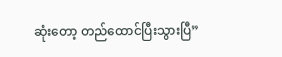ဆုံးတော့ တည်ထောင်ပြီးသွားပြီ”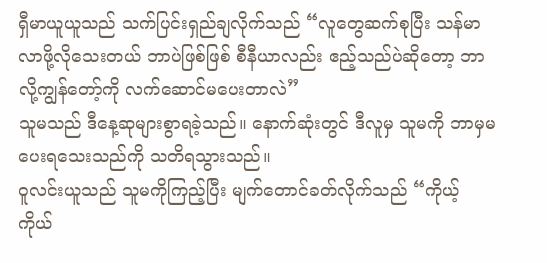ရှီမာယူယူသည် သက်ပြင်းရှည်ချလိုက်သည် “လူတွေဆက်စုပြီး သန်မာလာဖို့လိုသေးတယ် ဘာပဲဖြစ်ဖြစ် စီနီယာလည်း ဧည့်သည်ပဲဆိုတော့ ဘာလို့ကျွန်တော့်ကို လက်ဆောင်မပေးတာလဲ”
သူမသည် ဒီနေ့ဆုများစွာရခဲ့သည်။ နောက်ဆုံးတွင် ဒီလူမှ သူမကို ဘာမှမပေးရသေးသည်ကို သတိရသွားသည်။
ဝူလင်းယူသည် သူမကိုကြည့်ပြီး မျက်တောင်ခတ်လိုက်သည် “ကိုယ့် ကိုယ်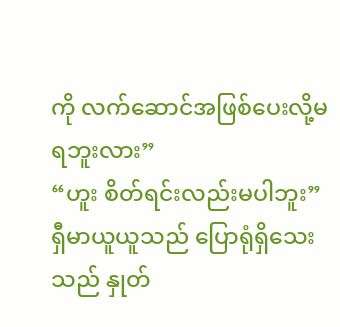ကို လက်ဆောင်အဖြစ်ပေးလို့မရဘူးလား”
“ဟူး စိတ်ရင်းလည်းမပါဘူး”
ရှီမာယူယူသည် ပြောရုံရှိသေးသည် နှုတ်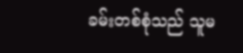ခမ်းတစ်စုံသည် သူမ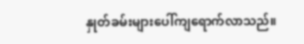နှုတ်ခမ်းများပေါ်ကျရောက်လာသည်။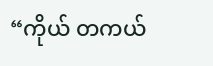“ကိုယ် တကယ်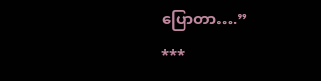ပြောတာ….”
***